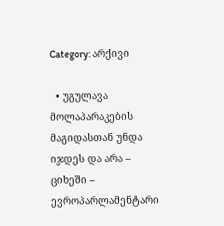Category: არქივი

  • უგულავა მოლაპარაკების მაგიდასთან უნდა იჯდეს და არა – ციხეში – ევროპარლამენტარი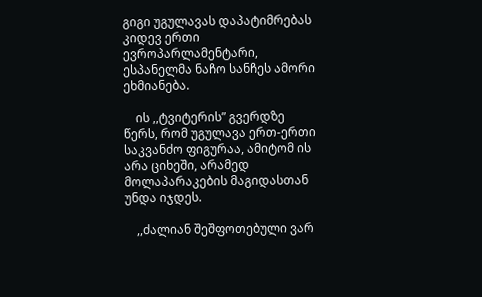გიგი უგულავას დაპატიმრებას კიდევ ერთი ევროპარლამენტარი, ესპანელმა ნაჩო სანჩეს ამორი ეხმიანება.

    ის ,,ტვიტერის” გვერდზე წერს, რომ უგულავა ერთ-ერთი საკვანძო ფიგურაა, ამიტომ ის არა ციხეში, არამედ მოლაპარაკების მაგიდასთან უნდა იჯდეს.

    ,,ძალიან შეშფოთებული ვარ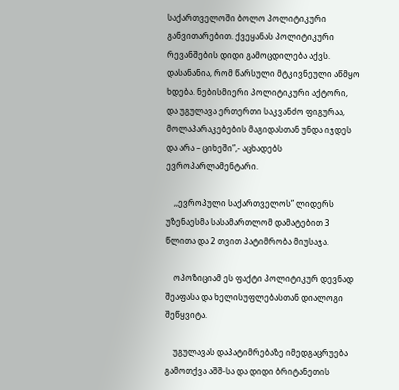საქართველოში ბოლო პოლიტიკური განვითარებით. ქვეყანას პოლიტიკური რევანშების დიდი გამოცდილება აქვს. დასანანია, რომ წარსული მტკივნეული აწმყო ხდება. ნებისმიერი პოლიტიკური აქტორი, და უგულავა ერთერთი საკვანძო ფიგურაა, მოლაპარაკებების მაგიდასთან უნდა იჯდეს და არა – ციხეში”,- აცხადებს ევროპარლამენტარი.

    ,,ევროპული საქართველოს” ლიდერს უზენაესმა სასამართლომ დამატებით 3 წლითა და 2 თვით პატიმრობა მიუსაჯა.

    ოპოზიციამ ეს ფაქტი პოლიტიკურ დევნად შეაფასა და ხელისუფლებასთან დიალოგი შეწყვიტა.

    უგულავას დაპატიმრებაზე იმედგაცრუება გამოთქვა აშშ-სა და დიდი ბრიტანეთის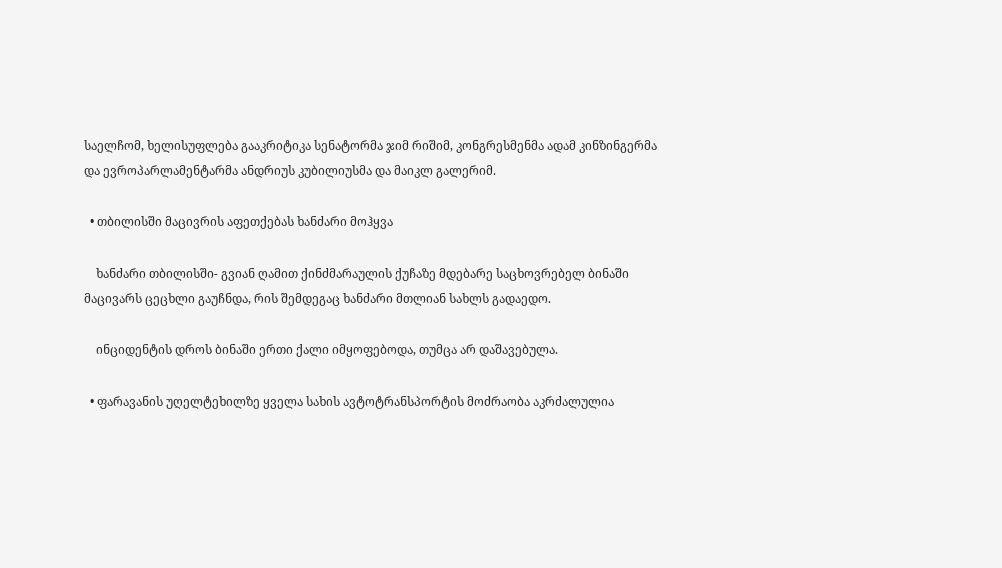საელჩომ, ხელისუფლება გააკრიტიკა სენატორმა ჯიმ რიშიმ, კონგრესმენმა ადამ კინზინგერმა და ევროპარლამენტარმა ანდრიუს კუბილიუსმა და მაიკლ გალერიმ.

  • თბილისში მაცივრის აფეთქებას ხანძარი მოჰყვა

    ხანძარი თბილისში- გვიან ღამით ქინძმარაულის ქუჩაზე მდებარე საცხოვრებელ ბინაში მაცივარს ცეცხლი გაუჩნდა, რის შემდეგაც ხანძარი მთლიან სახლს გადაედო.

    ინციდენტის დროს ბინაში ერთი ქალი იმყოფებოდა, თუმცა არ დაშავებულა.

  • ფარავანის უღელტეხილზე ყველა სახის ავტოტრანსპორტის მოძრაობა აკრძალულია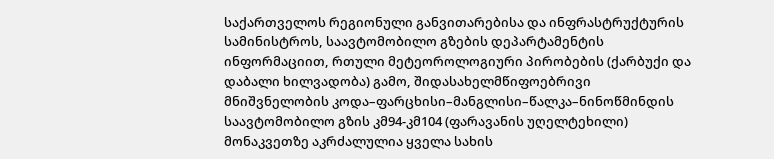საქართველოს რეგიონული განვითარებისა და ინფრასტრუქტურის სამინისტროს, საავტომობილო გზების დეპარტამენტის ინფორმაციით, რთული მეტეოროლოგიური პირობების (ქარბუქი და დაბალი ხილვადობა) გამო, შიდასახელმწიფოებრივი მნიშვნელობის კოდა–ფარცხისი–მანგლისი–წალკა–ნინოწმინდის საავტომობილო გზის კმ94-კმ104 (ფარავანის უღელტეხილი) მონაკვეთზე აკრძალულია ყველა სახის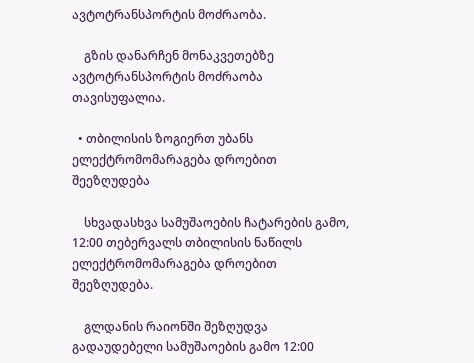ავტოტრანსპორტის მოძრაობა.

    გზის დანარჩენ მონაკვეთებზე ავტოტრანსპორტის მოძრაობა თავისუფალია.

  • თბილისის ზოგიერთ უბანს ელექტრომომარაგება დროებით შეეზღუდება

    სხვადასხვა სამუშაოების ჩატარების გამო, 12:00 თებერვალს თბილისის ნაწილს ელექტრომომარაგება დროებით შეეზღუდება.

    გლდანის რაიონში შეზღუდვა გადაუდებელი სამუშაოების გამო 12:00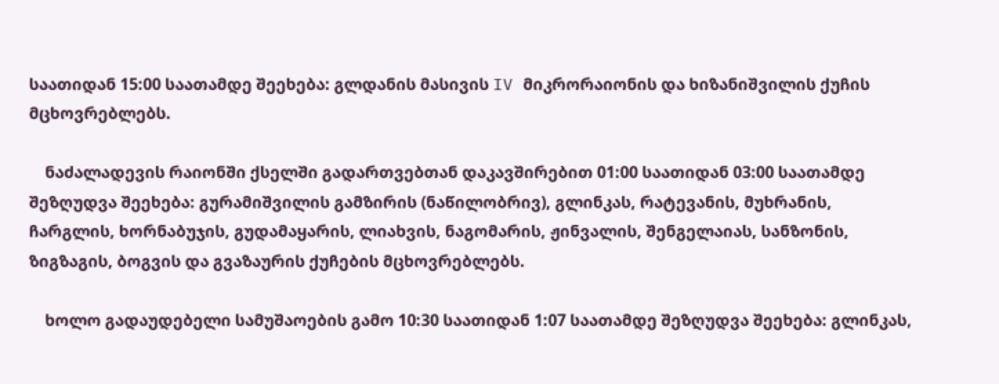საათიდან 15:00 საათამდე შეეხება: გლდანის მასივის IV მიკრორაიონის და ხიზანიშვილის ქუჩის მცხოვრებლებს.

    ნაძალადევის რაიონში ქსელში გადართვებთან დაკავშირებით 01:00 საათიდან 03:00 საათამდე შეზღუდვა შეეხება: გურამიშვილის გამზირის (ნაწილობრივ), გლინკას, რატევანის, მუხრანის, ჩარგლის, ხორნაბუჯის, გუდამაყარის, ლიახვის, ნაგომარის, ჟინვალის, შენგელაიას, სანზონის, ზიგზაგის, ბოგვის და გვაზაურის ქუჩების მცხოვრებლებს.

    ხოლო გადაუდებელი სამუშაოების გამო 10:30 საათიდან 1:07 საათამდე შეზღუდვა შეეხება: გლინკას,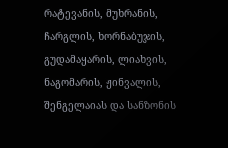რატევანის, მუხრანის, ჩარგლის, ხორნაბუჯის, გუდამაყარის, ლიახვის, ნაგომარის, ჟინვალის, შენგელაიას და სანზონის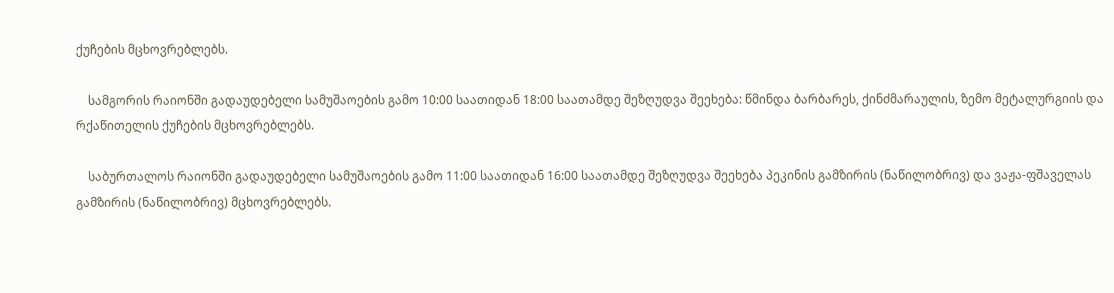ქუჩების მცხოვრებლებს.

    სამგორის რაიონში გადაუდებელი სამუშაოების გამო 10:00 საათიდან 18:00 საათამდე შეზღუდვა შეეხება: წმინდა ბარბარეს, ქინძმარაულის, ზემო მეტალურგიის და რქაწითელის ქუჩების მცხოვრებლებს.

    საბურთალოს რაიონში გადაუდებელი სამუშაოების გამო 11:00 საათიდან 16:00 საათამდე შეზღუდვა შეეხება პეკინის გამზირის (ნაწილობრივ) და ვაჟა-ფშაველას გამზირის (ნაწილობრივ) მცხოვრებლებს.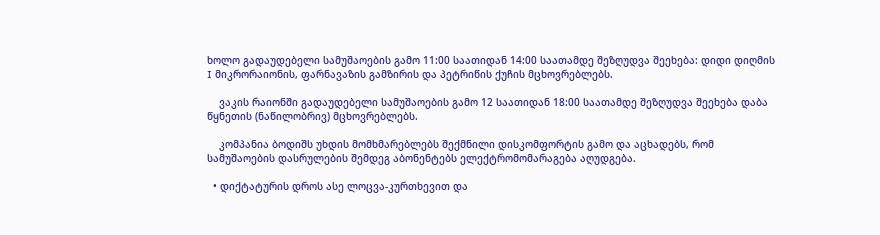ხოლო გადაუდებელი სამუშაოების გამო 11:00 საათიდან 14:00 საათამდე შეზღუდვა შეეხება: დიდი დიღმის I მიკრორაიონის, ფარნავაზის გამზირის და პეტრიწის ქუჩის მცხოვრებლებს.

    ვაკის რაიონში გადაუდებელი სამუშაოების გამო 12 საათიდან 18:00 საათამდე შეზღუდვა შეეხება დაბა წყნეთის (ნაწილობრივ) მცხოვრებლებს.

    კომპანია ბოდიშს უხდის მომხმარებლებს შექმნილი დისკომფორტის გამო და აცხადებს, რომ სამუშაოების დასრულების შემდეგ აბონენტებს ელექტრომომარაგება აღუდგება.

  • დიქტატურის დროს ასე ლოცვა-კურთხევით და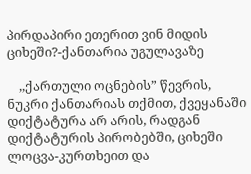პირდაპირი ეთერით ვინ მიდის ციხეში?-ქანთარია უგულავაზე

    ,,ქართული ოცნების” წევრის, ნუკრი ქანთარიას თქმით, ქვეყანაში დიქტატურა არ არის, რადგან დიქტატურის პირობებში, ციხეში ლოცვა-კურთხეით და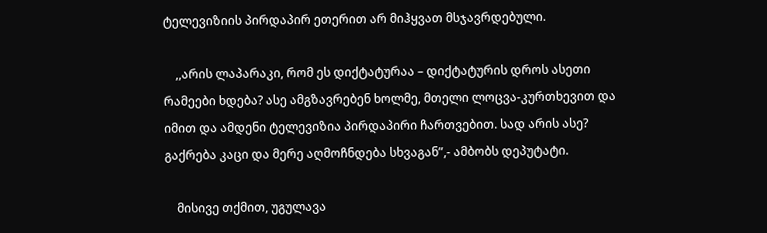ტელევიზიის პირდაპირ ეთერით არ მიჰყვათ მსჯავრდებული.

    ,,არის ლაპარაკი, რომ ეს დიქტატურაა – დიქტატურის დროს ასეთი რამეები ხდება? ასე ამგზავრებენ ხოლმე, მთელი ლოცვა-კურთხევით და იმით და ამდენი ტელევიზია პირდაპირი ჩართვებით. სად არის ასე? გაქრება კაცი და მერე აღმოჩნდება სხვაგან”,- ამბობს დეპუტატი.

    მისივე თქმით, უგულავა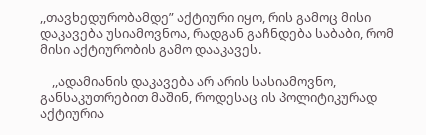,,თავხედურობამდე” აქტიური იყო, რის გამოც მისი დაკავება უსიამოვნოა, რადგან გაჩნდება საბაბი, რომ მისი აქტიურობის გამო დააკავეს.

    ,,ადამიანის დაკავება არ არის სასიამოვნო, განსაკუთრებით მაშინ, როდესაც ის პოლიტიკურად აქტიურია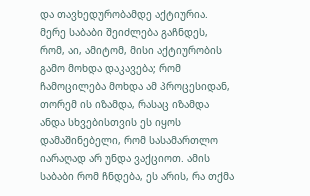და თავხედურობამდე აქტიურია. მერე საბაბი შეიძლება გაჩნდეს, რომ, აი, ამიტომ, მისი აქტიურობის გამო მოხდა დაკავება; რომ ჩამოცილება მოხდა ამ პროცესიდან, თორემ ის იზამდა, რასაც იზამდა ანდა სხვებისთვის ეს იყოს დამაშინებელი, რომ სასამართლო იარაღად არ უნდა ვაქციოთ. ამის საბაბი რომ ჩნდება, ეს არის, რა თქმა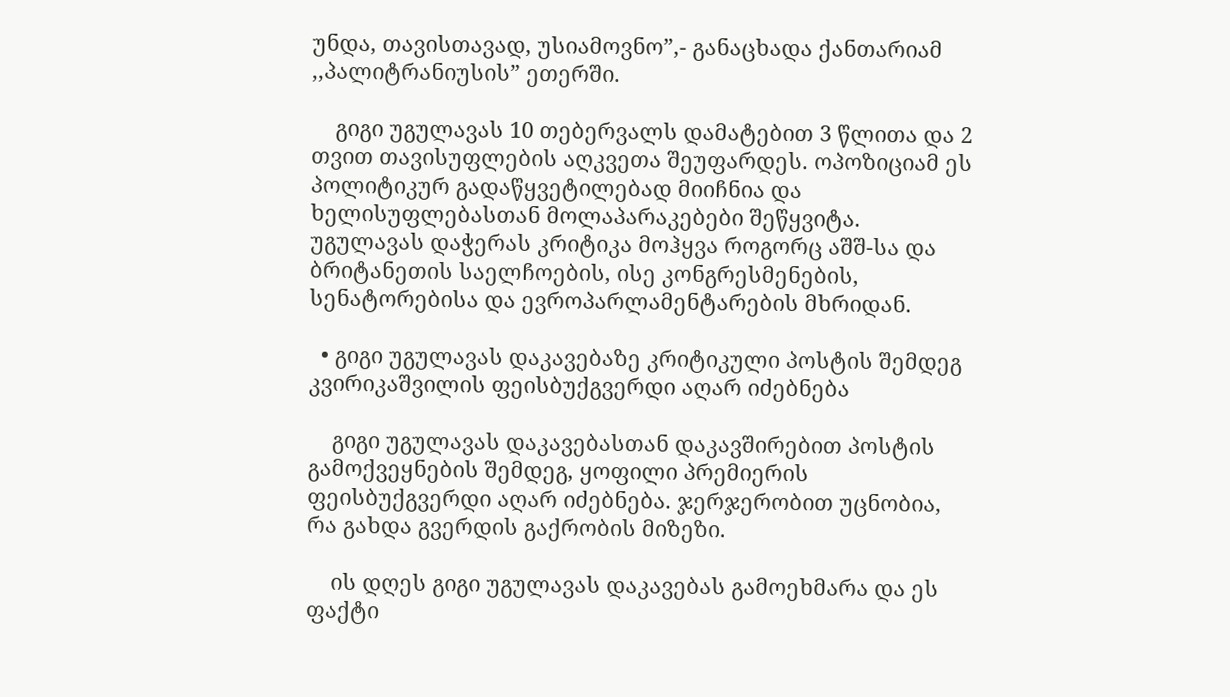უნდა, თავისთავად, უსიამოვნო”,- განაცხადა ქანთარიამ ,,პალიტრანიუსის” ეთერში.

    გიგი უგულავას 10 თებერვალს დამატებით 3 წლითა და 2 თვით თავისუფლების აღკვეთა შეუფარდეს. ოპოზიციამ ეს პოლიტიკურ გადაწყვეტილებად მიიჩნია და ხელისუფლებასთან მოლაპარაკებები შეწყვიტა. უგულავას დაჭერას კრიტიკა მოჰყვა როგორც აშშ-სა და ბრიტანეთის საელჩოების, ისე კონგრესმენების, სენატორებისა და ევროპარლამენტარების მხრიდან.

  • გიგი უგულავას დაკავებაზე კრიტიკული პოსტის შემდეგ კვირიკაშვილის ფეისბუქგვერდი აღარ იძებნება

    გიგი უგულავას დაკავებასთან დაკავშირებით პოსტის გამოქვეყნების შემდეგ, ყოფილი პრემიერის ფეისბუქგვერდი აღარ იძებნება. ჯერჯერობით უცნობია, რა გახდა გვერდის გაქრობის მიზეზი.

    ის დღეს გიგი უგულავას დაკავებას გამოეხმარა და ეს ფაქტი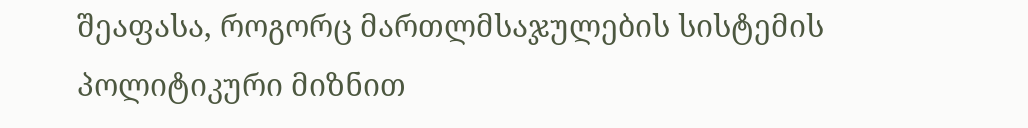შეაფასა, როგორც მართლმსაჯულების სისტემის პოლიტიკური მიზნით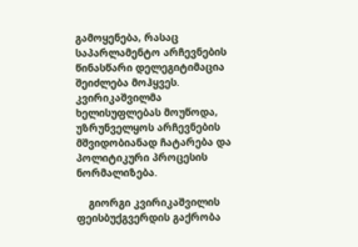გამოყენება, რასაც საპარლამენტო არჩევნების წინასწარი დელეგიტიმაცია შეიძლება მოჰყვეს. კვირიკაშვილმა ხელისუფლებას მოუწოდა, უზრუნველყოს არჩევნების მშვიდობიანად ჩატარება და პოლიტიკური პროცესის ნორმალიზება.

    გიორგი კვირიკაშვილის ფეისბუქგვერდის გაქრობა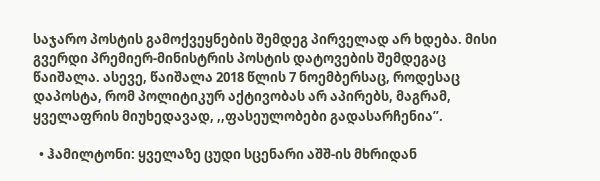საჯარო პოსტის გამოქვეყნების შემდეგ პირველად არ ხდება. მისი გვერდი პრემიერ-მინისტრის პოსტის დატოვების შემდეგაც წაიშალა. ასევე, წაიშალა 2018 წლის 7 ნოემბერსაც, როდესაც დაპოსტა, რომ პოლიტიკურ აქტივობას არ აპირებს, მაგრამ, ყველაფრის მიუხედავად, ,,ფასეულობები გადასარჩენია”.

  • ჰამილტონი: ყველაზე ცუდი სცენარი აშშ-ის მხრიდან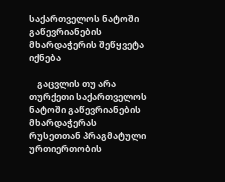საქართველოს ნატოში გაწევრიანების მხარდაჭერის შეწყვეტა იქნება

    გაცვლის თუ არა თურქეთი საქართველოს ნატოში გაწევრიანების მხარდაჭერას რუსეთთან პრაგმატული ურთიერთობის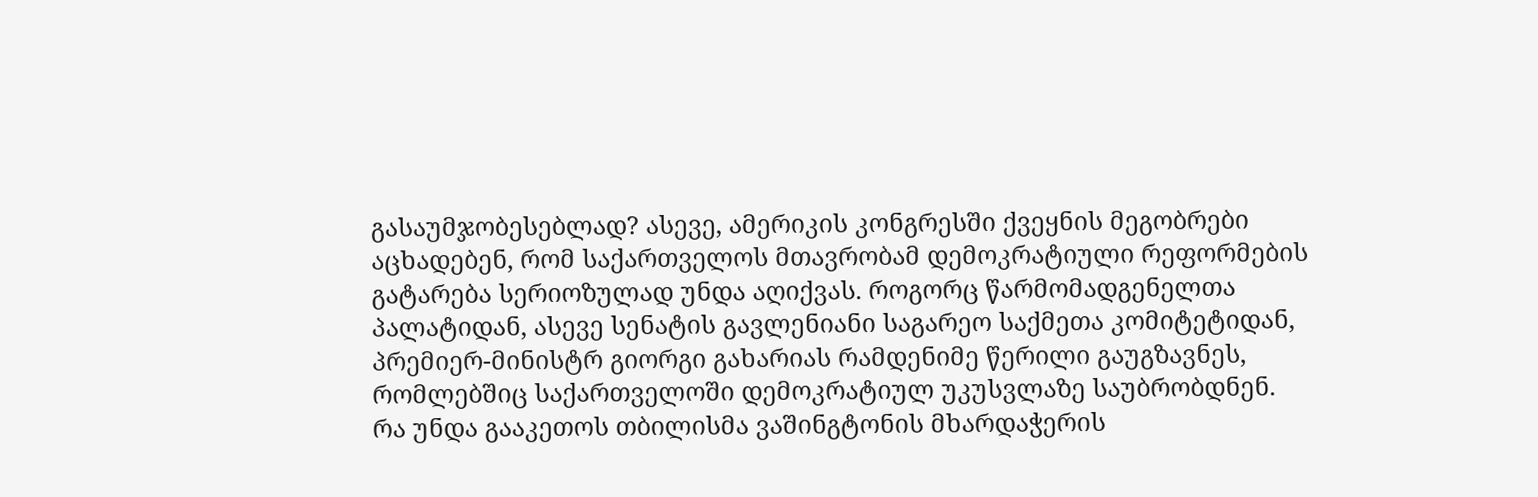გასაუმჯობესებლად? ასევე, ამერიკის კონგრესში ქვეყნის მეგობრები აცხადებენ, რომ საქართველოს მთავრობამ დემოკრატიული რეფორმების გატარება სერიოზულად უნდა აღიქვას. როგორც წარმომადგენელთა პალატიდან, ასევე სენატის გავლენიანი საგარეო საქმეთა კომიტეტიდან, პრემიერ-მინისტრ გიორგი გახარიას რამდენიმე წერილი გაუგზავნეს, რომლებშიც საქართველოში დემოკრატიულ უკუსვლაზე საუბრობდნენ. რა უნდა გააკეთოს თბილისმა ვაშინგტონის მხარდაჭერის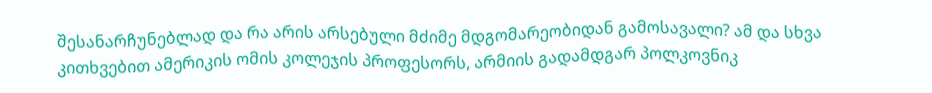შესანარჩუნებლად და რა არის არსებული მძიმე მდგომარეობიდან გამოსავალი? ამ და სხვა კითხვებით ამერიკის ომის კოლეჯის პროფესორს, არმიის გადამდგარ პოლკოვნიკ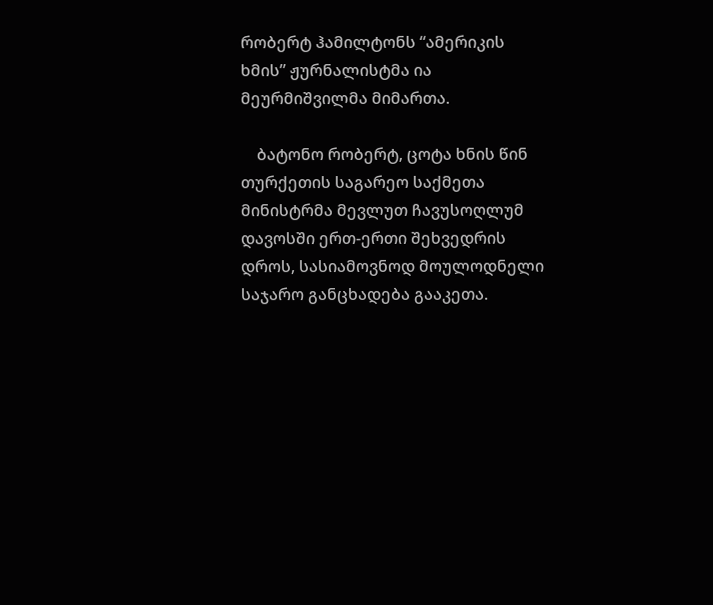რობერტ ჰამილტონს “ამერიკის ხმის” ჟურნალისტმა ია მეურმიშვილმა მიმართა.

    ბატონო რობერტ, ცოტა ხნის წინ თურქეთის საგარეო საქმეთა მინისტრმა მევლუთ ჩავუსოღლუმ დავოსში ერთ-ერთი შეხვედრის დროს, სასიამოვნოდ მოულოდნელი საჯარო განცხადება გააკეთა.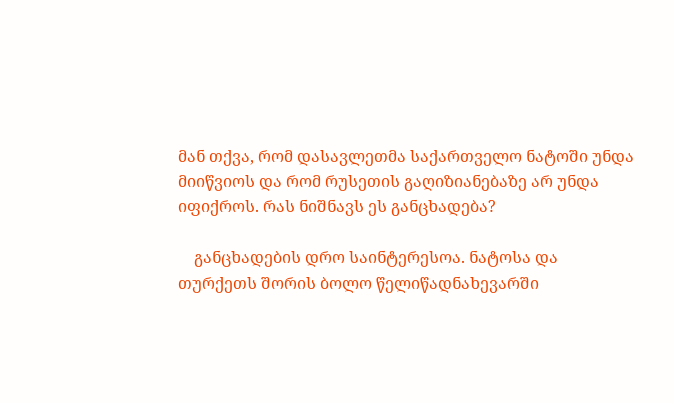მან თქვა, რომ დასავლეთმა საქართველო ნატოში უნდა მიიწვიოს და რომ რუსეთის გაღიზიანებაზე არ უნდა იფიქროს. რას ნიშნავს ეს განცხადება?

    განცხადების დრო საინტერესოა. ნატოსა და თურქეთს შორის ბოლო წელიწადნახევარში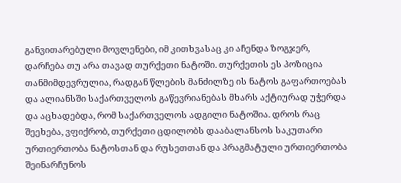განვითარებული მოვლენები, იმ კითხვასაც კი აჩენდა ზოგჯერ, დარჩება თუ არა თავად თურქეთი ნატოში. თურქეთის ეს პოზიცია თანმიმდევრულია, რადგან წლების მანძილზე ის ნატოს გაფართოებას და ალიანსში საქართველოს გაწევრიანებას მხარს აქტიურად უჭერდა და აცხადებდა, რომ საქართველოს ადგილი ნატოშია. დროს რაც შეეხება, ვფიქრობ, თურქეთი ცდილობს დააბალანსოს საკუთარი ურთიერთობა ნატოსთან და რუსეთთან და პრაგმატული ურთიერთობა შეინარჩუნოს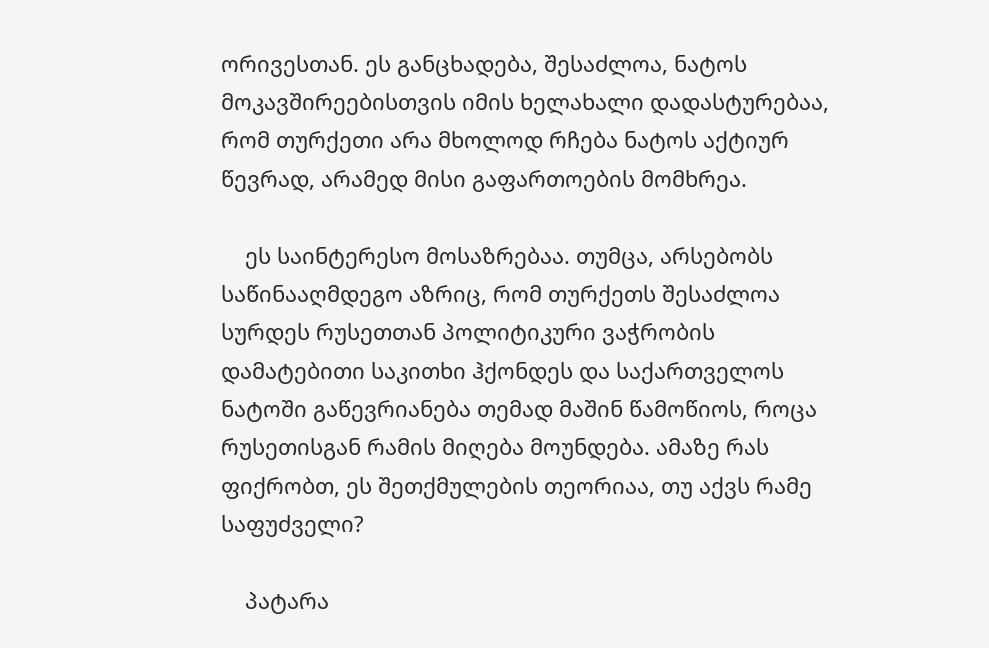ორივესთან. ეს განცხადება, შესაძლოა, ნატოს მოკავშირეებისთვის იმის ხელახალი დადასტურებაა, რომ თურქეთი არა მხოლოდ რჩება ნატოს აქტიურ წევრად, არამედ მისი გაფართოების მომხრეა.

    ეს საინტერესო მოსაზრებაა. თუმცა, არსებობს საწინააღმდეგო აზრიც, რომ თურქეთს შესაძლოა სურდეს რუსეთთან პოლიტიკური ვაჭრობის დამატებითი საკითხი ჰქონდეს და საქართველოს ნატოში გაწევრიანება თემად მაშინ წამოწიოს, როცა რუსეთისგან რამის მიღება მოუნდება. ამაზე რას ფიქრობთ, ეს შეთქმულების თეორიაა, თუ აქვს რამე საფუძველი?

    პატარა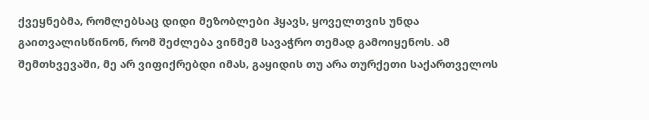ქვეყნებმა, რომლებსაც დიდი მეზობლები ჰყავს, ყოველთვის უნდა გაითვალისწინონ, რომ შეძლება ვინმემ სავაჭრო თემად გამოიყენოს. ამ შემთხვევაში, მე არ ვიფიქრებდი იმას, გაყიდის თუ არა თურქეთი საქართველოს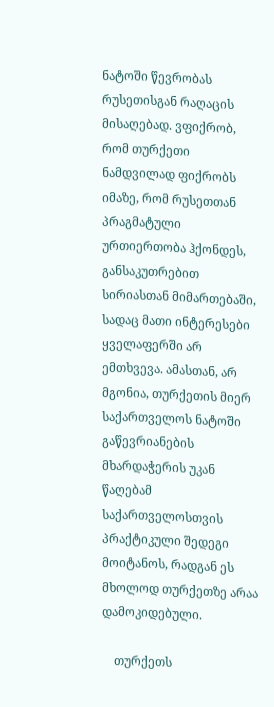ნატოში წევრობას რუსეთისგან რაღაცის მისაღებად. ვფიქრობ, რომ თურქეთი ნამდვილად ფიქრობს იმაზე, რომ რუსეთთან პრაგმატული ურთიერთობა ჰქონდეს, განსაკუთრებით სირიასთან მიმართებაში, სადაც მათი ინტერესები ყველაფერში არ ემთხვევა. ამასთან, არ მგონია, თურქეთის მიერ საქართველოს ნატოში გაწევრიანების მხარდაჭერის უკან წაღებამ საქართველოსთვის პრაქტიკული შედეგი მოიტანოს, რადგან ეს მხოლოდ თურქეთზე არაა დამოკიდებული.

    თურქეთს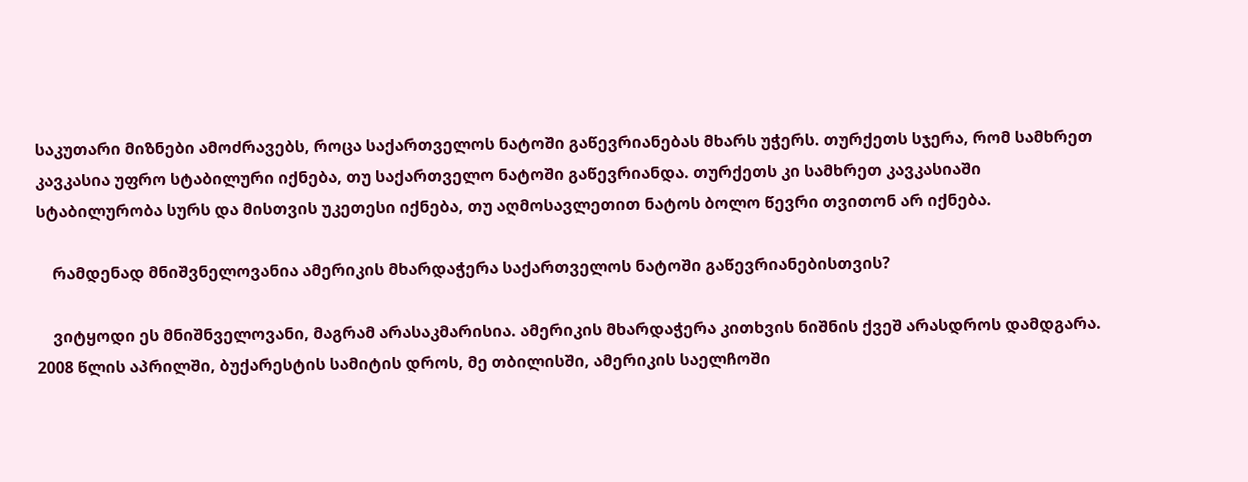საკუთარი მიზნები ამოძრავებს, როცა საქართველოს ნატოში გაწევრიანებას მხარს უჭერს. თურქეთს სჯერა, რომ სამხრეთ კავკასია უფრო სტაბილური იქნება, თუ საქართველო ნატოში გაწევრიანდა. თურქეთს კი სამხრეთ კავკასიაში სტაბილურობა სურს და მისთვის უკეთესი იქნება, თუ აღმოსავლეთით ნატოს ბოლო წევრი თვითონ არ იქნება.

    რამდენად მნიშვნელოვანია ამერიკის მხარდაჭერა საქართველოს ნატოში გაწევრიანებისთვის?

    ვიტყოდი ეს მნიშნველოვანი, მაგრამ არასაკმარისია. ამერიკის მხარდაჭერა კითხვის ნიშნის ქვეშ არასდროს დამდგარა. 2008 წლის აპრილში, ბუქარესტის სამიტის დროს, მე თბილისში, ამერიკის საელჩოში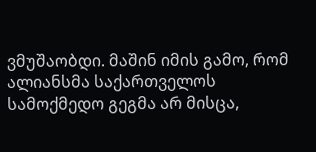ვმუშაობდი. მაშინ იმის გამო, რომ ალიანსმა საქართველოს სამოქმედო გეგმა არ მისცა,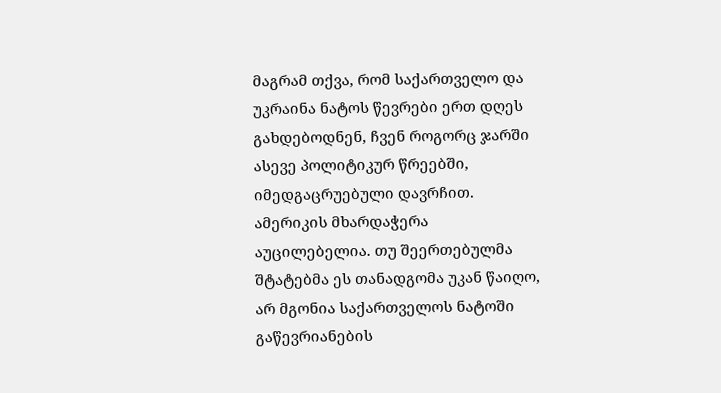მაგრამ თქვა, რომ საქართველო და უკრაინა ნატოს წევრები ერთ დღეს გახდებოდნენ, ჩვენ როგორც ჯარში ასევე პოლიტიკურ წრეებში, იმედგაცრუებული დავრჩით. ამერიკის მხარდაჭერა აუცილებელია. თუ შეერთებულმა შტატებმა ეს თანადგომა უკან წაიღო, არ მგონია საქართველოს ნატოში გაწევრიანების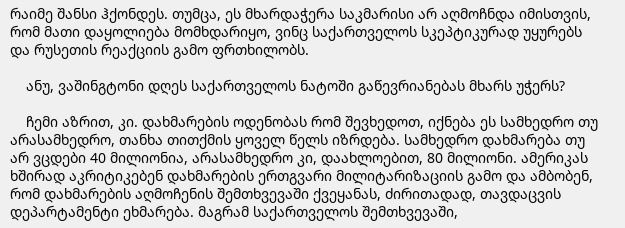რაიმე შანსი ჰქონდეს. თუმცა, ეს მხარდაჭერა საკმარისი არ აღმოჩნდა იმისთვის, რომ მათი დაყოლიება მომხდარიყო, ვინც საქართველოს სკეპტიკურად უყურებს და რუსეთის რეაქციის გამო ფრთხილობს.

    ანუ, ვაშინგტონი დღეს საქართველოს ნატოში გაწევრიანებას მხარს უჭერს?

    ჩემი აზრით, კი. დახმარების ოდენობას რომ შევხედოთ, იქნება ეს სამხედრო თუ არასამხედრო, თანხა თითქმის ყოველ წელს იზრდება. სამხედრო დახმარება თუ არ ვცდები 40 მილიონია, არასამხედრო კი, დაახლოებით, 80 მილიონი. ამერიკას ხშირად აკრიტიკებენ დახმარების ერთგვარი მილიტარიზაციის გამო და ამბობენ, რომ დახმარების აღმოჩენის შემთხვევაში ქვეყანას, ძირითადად, თავდაცვის დეპარტამენტი ეხმარება. მაგრამ საქართველოს შემთხვევაში,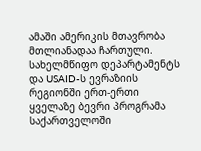ამაში ამერიკის მთავრობა მთლიანადაა ჩართული. სახელმწიფო დეპარტამენტს და USAID-ს ევრაზიის რეგიონში ერთ-ერთი ყველაზე ბევრი პროგრამა საქართველოში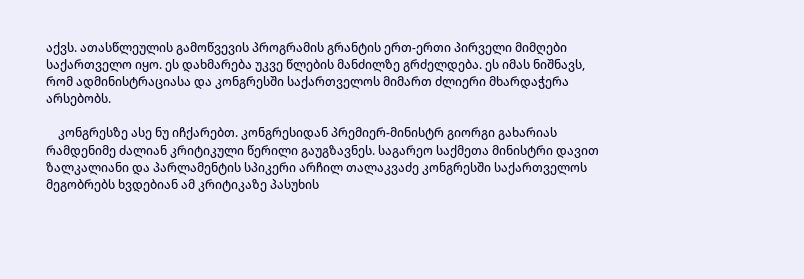აქვს. ათასწლეულის გამოწვევის პროგრამის გრანტის ერთ-ერთი პირველი მიმღები საქართველო იყო. ეს დახმარება უკვე წლების მანძილზე გრძელდება. ეს იმას ნიშნავს, რომ ადმინისტრაციასა და კონგრესში საქართველოს მიმართ ძლიერი მხარდაჭერა არსებობს.

    კონგრესზე ასე ნუ იჩქარებთ. კონგრესიდან პრემიერ-მინისტრ გიორგი გახარიას რამდენიმე ძალიან კრიტიკული წერილი გაუგზავნეს. საგარეო საქმეთა მინისტრი დავით ზალკალიანი და პარლამენტის სპიკერი არჩილ თალაკვაძე კონგრესში საქართველოს მეგობრებს ხვდებიან ამ კრიტიკაზე პასუხის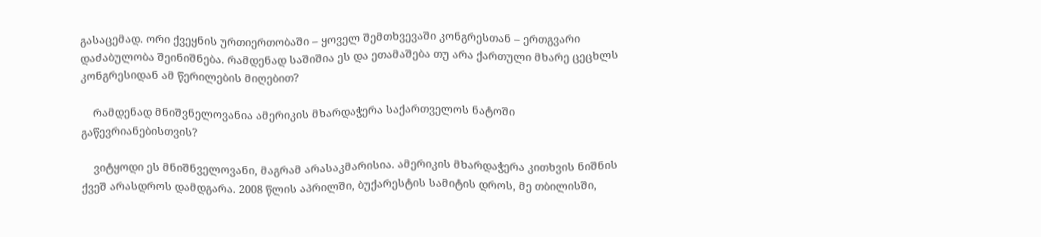გასაცემად. ორი ქვეყნის ურთიერთობაში – ყოველ შემთხვევაში კონგრესთან – ერთგვარი დაძაბულობა შეინიშნება. რამდენად საშიშია ეს და ეთამაშება თუ არა ქართული მხარე ცეცხლს კონგრესიდან ამ წერილების მიღებით?

    რამდენად მნიშვნელოვანია ამერიკის მხარდაჭერა საქართველოს ნატოში გაწევრიანებისთვის?

    ვიტყოდი ეს მნიშნველოვანი, მაგრამ არასაკმარისია. ამერიკის მხარდაჭერა კითხვის ნიშნის ქვეშ არასდროს დამდგარა. 2008 წლის აპრილში, ბუქარესტის სამიტის დროს, მე თბილისში,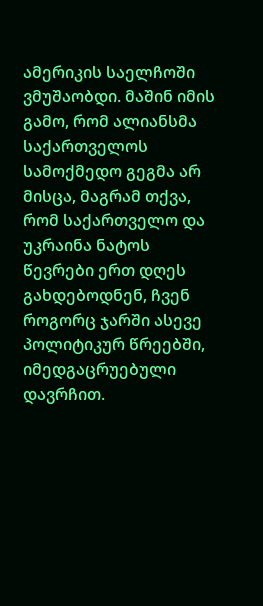ამერიკის საელჩოში ვმუშაობდი. მაშინ იმის გამო, რომ ალიანსმა საქართველოს სამოქმედო გეგმა არ მისცა, მაგრამ თქვა, რომ საქართველო და უკრაინა ნატოს წევრები ერთ დღეს გახდებოდნენ, ჩვენ როგორც ჯარში ასევე პოლიტიკურ წრეებში, იმედგაცრუებული დავრჩით.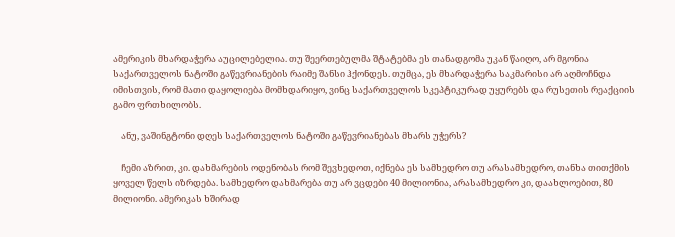ამერიკის მხარდაჭერა აუცილებელია. თუ შეერთებულმა შტატებმა ეს თანადგომა უკან წაიღო, არ მგონია საქართველოს ნატოში გაწევრიანების რაიმე შანსი ჰქონდეს. თუმცა, ეს მხარდაჭერა საკმარისი არ აღმოჩნდა იმისთვის, რომ მათი დაყოლიება მომხდარიყო, ვინც საქართველოს სკეპტიკურად უყურებს და რუსეთის რეაქციის გამო ფრთხილობს.

    ანუ, ვაშინგტონი დღეს საქართველოს ნატოში გაწევრიანებას მხარს უჭერს?

    ჩემი აზრით, კი. დახმარების ოდენობას რომ შევხედოთ, იქნება ეს სამხედრო თუ არასამხედრო, თანხა თითქმის ყოველ წელს იზრდება. სამხედრო დახმარება თუ არ ვცდები 40 მილიონია, არასამხედრო კი, დაახლოებით, 80 მილიონი. ამერიკას ხშირად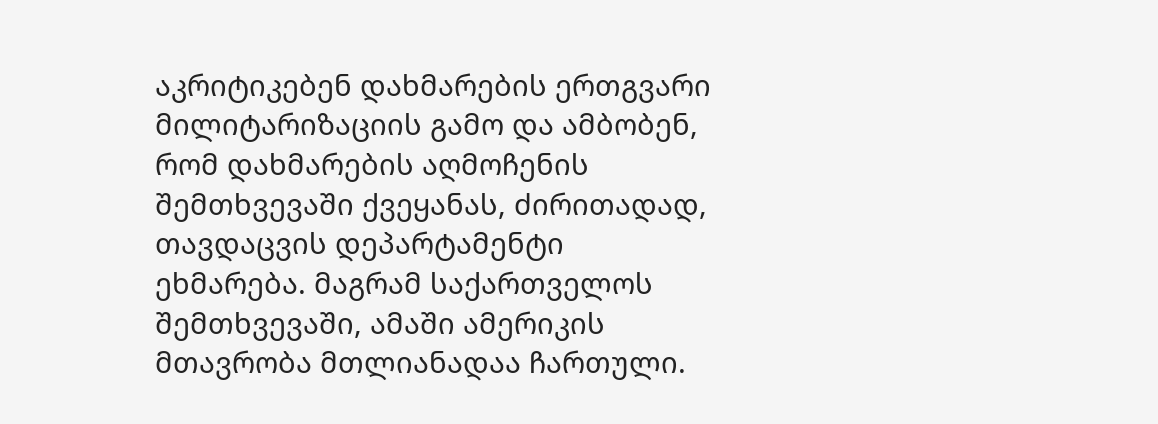აკრიტიკებენ დახმარების ერთგვარი მილიტარიზაციის გამო და ამბობენ, რომ დახმარების აღმოჩენის შემთხვევაში ქვეყანას, ძირითადად, თავდაცვის დეპარტამენტი ეხმარება. მაგრამ საქართველოს შემთხვევაში, ამაში ამერიკის მთავრობა მთლიანადაა ჩართული.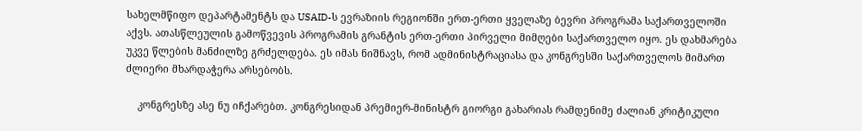სახელმწიფო დეპარტამენტს და USAID-ს ევრაზიის რეგიონში ერთ-ერთი ყველაზე ბევრი პროგრამა საქართველოში აქვს. ათასწლეულის გამოწვევის პროგრამის გრანტის ერთ-ერთი პირველი მიმღები საქართველო იყო. ეს დახმარება უკვე წლების მანძილზე გრძელდება. ეს იმას ნიშნავს, რომ ადმინისტრაციასა და კონგრესში საქართველოს მიმართ ძლიერი მხარდაჭერა არსებობს.

    კონგრესზე ასე ნუ იჩქარებთ. კონგრესიდან პრემიერ-მინისტრ გიორგი გახარიას რამდენიმე ძალიან კრიტიკული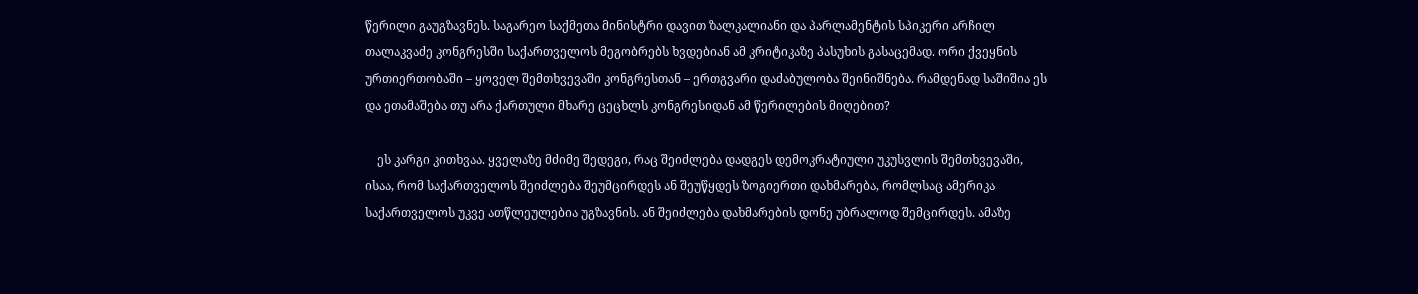წერილი გაუგზავნეს. საგარეო საქმეთა მინისტრი დავით ზალკალიანი და პარლამენტის სპიკერი არჩილ თალაკვაძე კონგრესში საქართველოს მეგობრებს ხვდებიან ამ კრიტიკაზე პასუხის გასაცემად. ორი ქვეყნის ურთიერთობაში – ყოველ შემთხვევაში კონგრესთან – ერთგვარი დაძაბულობა შეინიშნება. რამდენად საშიშია ეს და ეთამაშება თუ არა ქართული მხარე ცეცხლს კონგრესიდან ამ წერილების მიღებით?

    ეს კარგი კითხვაა. ყველაზე მძიმე შედეგი, რაც შეიძლება დადგეს დემოკრატიული უკუსვლის შემთხვევაში, ისაა, რომ საქართველოს შეიძლება შეუმცირდეს ან შეუწყდეს ზოგიერთი დახმარება, რომლსაც ამერიკა საქართველოს უკვე ათწლეულებია უგზავნის. ან შეიძლება დახმარების დონე უბრალოდ შემცირდეს. ამაზე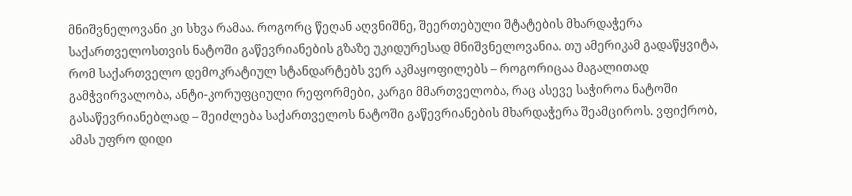მნიშვნელოვანი კი სხვა რამაა. როგორც წეღან აღვნიშნე, შეერთებული შტატების მხარდაჭერა საქართველოსთვის ნატოში გაწევრიანების გზაზე უკიდურესად მნიშვნელოვანია. თუ ამერიკამ გადაწყვიტა, რომ საქართველო დემოკრატიულ სტანდარტებს ვერ აკმაყოფილებს – როგორიცაა მაგალითად გამჭვირვალობა, ანტი-კორუფციული რეფორმები, კარგი მმართველობა, რაც ასევე საჭიროა ნატოში გასაწევრიანებლად – შეიძლება საქართველოს ნატოში გაწევრიანების მხარდაჭერა შეამციროს. ვფიქრობ, ამას უფრო დიდი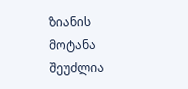ზიანის მოტანა შეუძლია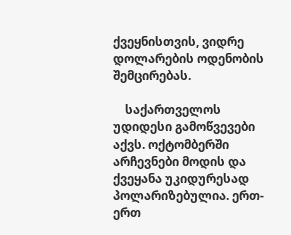ქვეყნისთვის, ვიდრე დოლარების ოდენობის შემცირებას.

    საქართველოს უდიდესი გამოწვევები აქვს. ოქტომბერში არჩევნები მოდის და ქვეყანა უკიდურესად პოლარიზებულია. ერთ-ერთ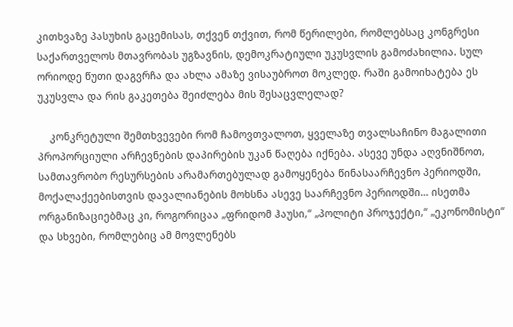კითხვაზე პასუხის გაცემისას, თქვენ თქვით, რომ წერილები, რომლებსაც კონგრესი საქართველოს მთავრობას უგზავნის, დემოკრატიული უკუსვლის გამოძახილია. სულ ორიოდე წუთი დაგვრჩა და ახლა ამაზე ვისაუბროთ მოკლედ. რაში გამოიხატება ეს უკუსვლა და რის გაკეთება შეიძლება მის შესაცვლელად?

    კონკრეტული შემთხვევები რომ ჩამოვთვალოთ, ყველაზე თვალსაჩინო მაგალითი პროპორციული არჩევნების დაპირების უკან წაღება იქნება. ასევე უნდა აღვნიშნოთ, სამთავრობო რესურსების არამართებულად გამოყენება წინასაარჩევნო პერიოდში, მოქალაქეებისთვის დავალიანების მოხსნა ასევე საარჩევნო პერიოდში… ისეთმა ორგანიზაციებმაც კი, როგორიცაა „ფრიდომ ჰაუსი,“ „პოლიტი პროჯექტი,“ „ეკონომისტი“ და სხვები, რომლებიც ამ მოვლენებს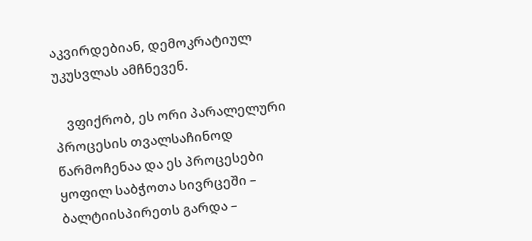აკვირდებიან, დემოკრატიულ უკუსვლას ამჩნევენ.

    ვფიქრობ, ეს ორი პარალელური პროცესის თვალსაჩინოდ წარმოჩენაა და ეს პროცესები ყოფილ საბჭოთა სივრცეში – ბალტიისპირეთს გარდა –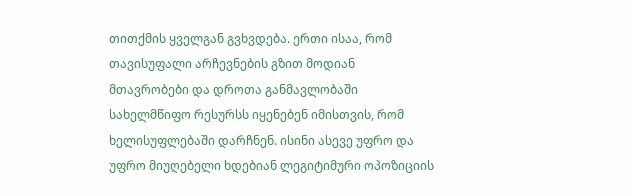თითქმის ყველგან გვხვდება. ერთი ისაა, რომ თავისუფალი არჩევნების გზით მოდიან მთავრობები და დროთა განმავლობაში სახელმწიფო რესურსს იყენებენ იმისთვის, რომ ხელისუფლებაში დარჩნენ. ისინი ასევე უფრო და უფრო მიუღებელი ხდებიან ლეგიტიმური ოპოზიციის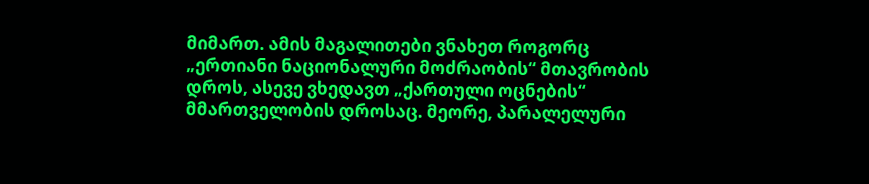მიმართ. ამის მაგალითები ვნახეთ როგორც „ერთიანი ნაციონალური მოძრაობის“ მთავრობის დროს, ასევე ვხედავთ „ქართული ოცნების“ მმართველობის დროსაც. მეორე, პარალელური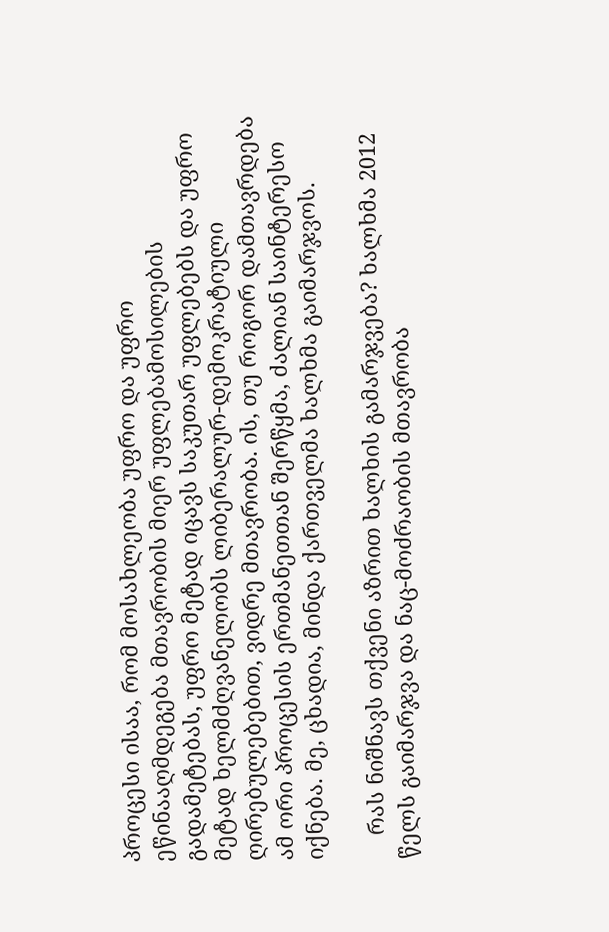პროცესი ისაა, რომ მოსახლეობა უფრო და უფრო ეწინააღმდეგება მთავრობის მიერ უფლებამოსილების გადამეტებას, უფრო მეტად იცავს საკუთარ უფლებებს და უფრო მეტად ხელმძღვანელობს ლიბერალურ-დემოკრატიული ღირებულებებით, ვიდრე მთავრობა. ის, თუ როგორ დამთავრდება ამ ორი პროცესის ერთმანეთთან შერწყმა, ძალიან საინტერესო იქნება. მე, ცხადია, მინდა ქართველმა ხალხმა გაიმარჯვოს.

    რას ნიშნავს თქვენი აზრით ხალხის გამარჯვება? ხალხმა 2012 წელს გაიმარჯვა და ნაც-მოძრაობის მთავრობა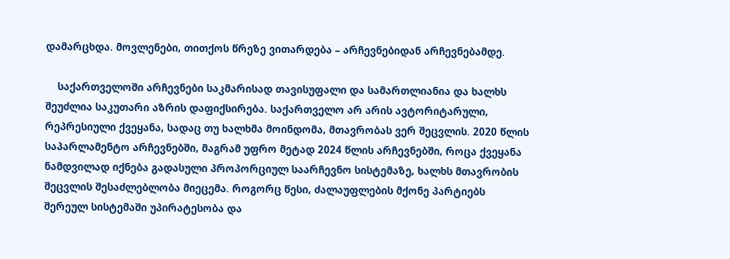დამარცხდა. მოვლენები, თითქოს წრეზე ვითარდება – არჩევნებიდან არჩევნებამდე.

    საქართველოში არჩევნები საკმარისად თავისუფალი და სამართლიანია და ხალხს შეუძლია საკუთარი აზრის დაფიქსირება. საქართველო არ არის ავტორიტარული, რეპრესიული ქვეყანა, სადაც თუ ხალხმა მოინდომა, მთავრობას ვერ შეცვლის. 2020 წლის საპარლამენტო არჩევნებში, მაგრამ უფრო მეტად 2024 წლის არჩევნებში, როცა ქვეყანა ნამდვილად იქნება გადასული პროპორციულ საარჩევნო სისტემაზე, ხალხს მთავრობის შეცვლის შესაძლებლობა მიეცემა. როგორც წესი, ძალაუფლების მქონე პარტიებს შერეულ სისტემაში უპირატესობა და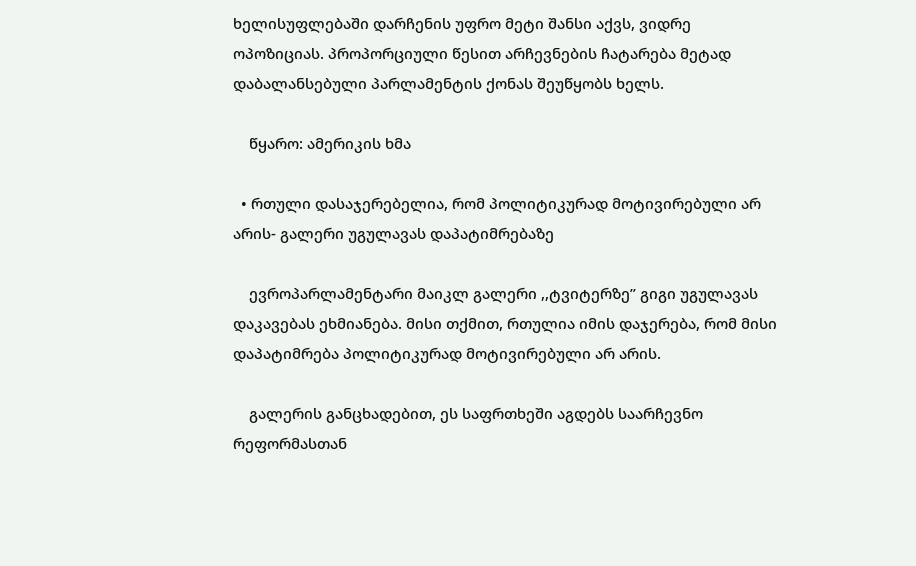ხელისუფლებაში დარჩენის უფრო მეტი შანსი აქვს, ვიდრე ოპოზიციას. პროპორციული წესით არჩევნების ჩატარება მეტად დაბალანსებული პარლამენტის ქონას შეუწყობს ხელს.

    წყარო: ამერიკის ხმა

  • რთული დასაჯერებელია, რომ პოლიტიკურად მოტივირებული არ არის- გალერი უგულავას დაპატიმრებაზე

    ევროპარლამენტარი მაიკლ გალერი ,,ტვიტერზე” გიგი უგულავას დაკავებას ეხმიანება. მისი თქმით, რთულია იმის დაჯერება, რომ მისი დაპატიმრება პოლიტიკურად მოტივირებული არ არის.

    გალერის განცხადებით, ეს საფრთხეში აგდებს საარჩევნო რეფორმასთან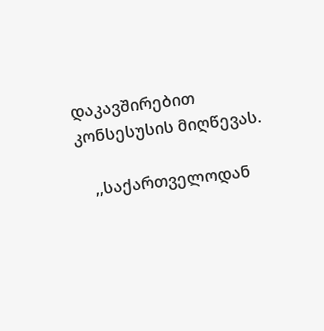დაკავშირებით კონსესუსის მიღწევას.

    ,,საქართველოდან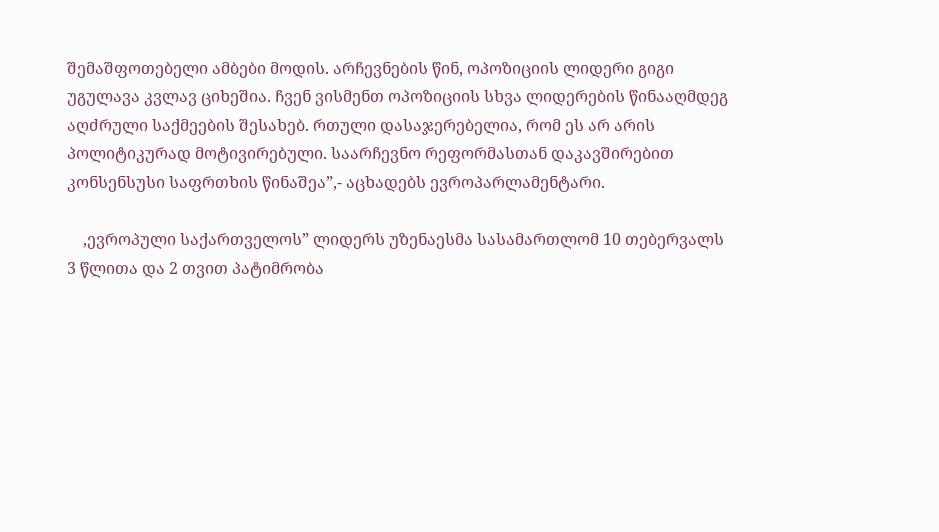შემაშფოთებელი ამბები მოდის. არჩევნების წინ, ოპოზიციის ლიდერი გიგი უგულავა კვლავ ციხეშია. ჩვენ ვისმენთ ოპოზიციის სხვა ლიდერების წინააღმდეგ აღძრული საქმეების შესახებ. რთული დასაჯერებელია, რომ ეს არ არის პოლიტიკურად მოტივირებული. საარჩევნო რეფორმასთან დაკავშირებით კონსენსუსი საფრთხის წინაშეა”,- აცხადებს ევროპარლამენტარი.

    ,ევროპული საქართველოს” ლიდერს უზენაესმა სასამართლომ 10 თებერვალს 3 წლითა და 2 თვით პატიმრობა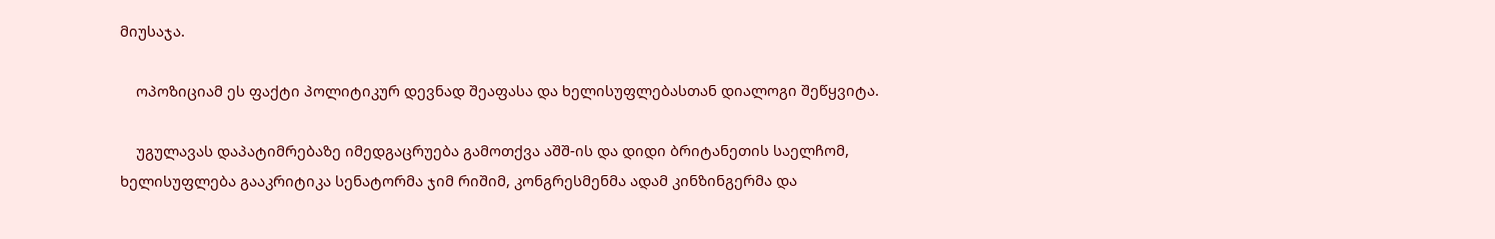მიუსაჯა.

    ოპოზიციამ ეს ფაქტი პოლიტიკურ დევნად შეაფასა და ხელისუფლებასთან დიალოგი შეწყვიტა.

    უგულავას დაპატიმრებაზე იმედგაცრუება გამოთქვა აშშ-ის და დიდი ბრიტანეთის საელჩომ, ხელისუფლება გააკრიტიკა სენატორმა ჯიმ რიშიმ, კონგრესმენმა ადამ კინზინგერმა და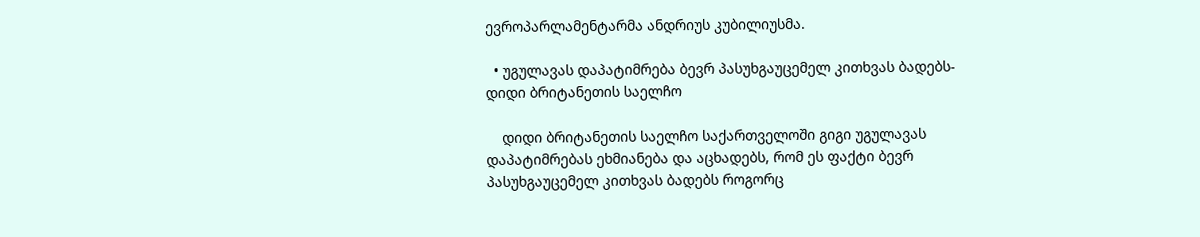ევროპარლამენტარმა ანდრიუს კუბილიუსმა.

  • უგულავას დაპატიმრება ბევრ პასუხგაუცემელ კითხვას ბადებს- დიდი ბრიტანეთის საელჩო

    დიდი ბრიტანეთის საელჩო საქართველოში გიგი უგულავას დაპატიმრებას ეხმიანება და აცხადებს, რომ ეს ფაქტი ბევრ პასუხგაუცემელ კითხვას ბადებს როგორც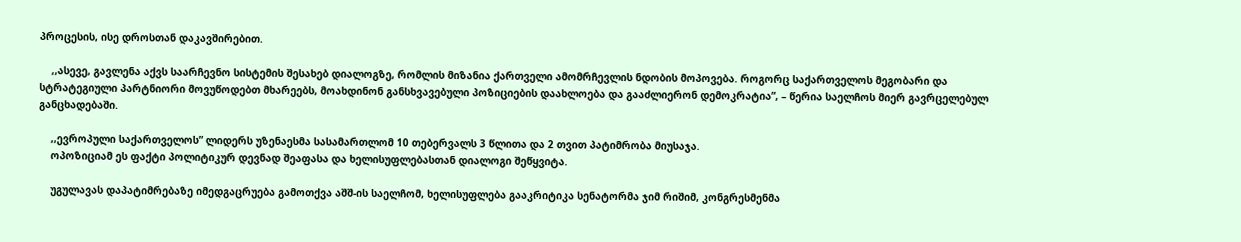პროცესის, ისე დროსთან დაკავშირებით.

    ,,ასევე, გავლენა აქვს საარჩევნო სისტემის შესახებ დიალოგზე, რომლის მიზანია ქართველი ამომრჩევლის ნდობის მოპოვება. როგორც საქართველოს მეგობარი და სტრატეგიული პარტნიორი მოვუწოდებთ მხარეებს, მოახდინონ განსხვავებული პოზიციების დაახლოება და გააძლიერონ დემოკრატია”, – წერია საელჩოს მიერ გავრცელებულ განცხადებაში.

    ,,ევროპული საქართველოს” ლიდერს უზენაესმა სასამართლომ 10 თებერვალს 3 წლითა და 2 თვით პატიმრობა მიუსაჯა.
    ოპოზიციამ ეს ფაქტი პოლიტიკურ დევნად შეაფასა და ხელისუფლებასთან დიალოგი შეწყვიტა.

    უგულავას დაპატიმრებაზე იმედგაცრუება გამოთქვა აშშ-ის საელჩომ, ხელისუფლება გააკრიტიკა სენატორმა ჯიმ რიშიმ, კონგრესმენმა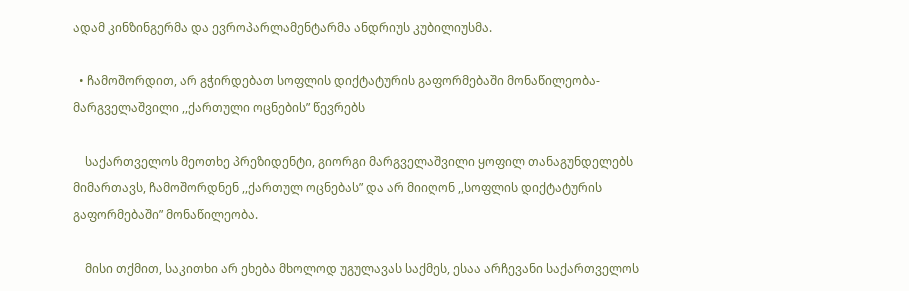ადამ კინზინგერმა და ევროპარლამენტარმა ანდრიუს კუბილიუსმა.

  • ჩამოშორდით, არ გჭირდებათ სოფლის დიქტატურის გაფორმებაში მონაწილეობა- მარგველაშვილი ,,ქართული ოცნების” წევრებს

    საქართველოს მეოთხე პრეზიდენტი, გიორგი მარგველაშვილი ყოფილ თანაგუნდელებს მიმართავს, ჩამოშორდნენ ,,ქართულ ოცნებას” და არ მიიღონ ,,სოფლის დიქტატურის გაფორმებაში” მონაწილეობა.

    მისი თქმით, საკითხი არ ეხება მხოლოდ უგულავას საქმეს, ესაა არჩევანი საქართველოს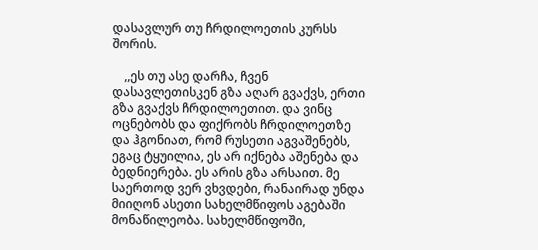დასავლურ თუ ჩრდილოეთის კურსს შორის.

    ,,ეს თუ ასე დარჩა, ჩვენ დასავლეთისკენ გზა აღარ გვაქვს, ერთი გზა გვაქვს ჩრდილოეთით. და ვინც ოცნებობს და ფიქრობს ჩრდილოეთზე და ჰგონიათ, რომ რუსეთი აგვაშენებს, ეგაც ტყუილია, ეს არ იქნება აშენება და ბედნიერება. ეს არის გზა არსაით. მე საერთოდ ვერ ვხვდები, რანაირად უნდა მიიღონ ასეთი სახელმწიფოს აგებაში მონაწილეობა. სახელმწიფოში,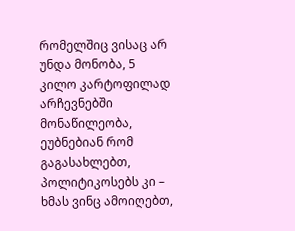რომელშიც ვისაც არ უნდა მონობა, 5 კილო კარტოფილად არჩევნებში მონაწილეობა, ეუბნებიან რომ გაგასახლებთ, პოლიტიკოსებს კი – ხმას ვინც ამოიღებთ,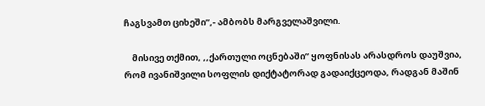ჩაგსვამთ ციხეში”,- ამბობს მარგველაშვილი.

    მისივე თქმით, ,,ქართული ოცნებაში” ყოფნისას არასდროს დაუშვია, რომ ივანიშვილი სოფლის დიქტატორად გადაიქცეოდა, რადგან მაშინ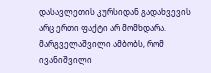დასავლეთის კურსიდან გადახვევის არც ერთი ფაქტი არ მომხდარა. მარგველაშვილი ამბობს, რომ ივანიშვილი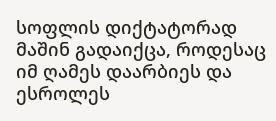სოფლის დიქტატორად მაშინ გადაიქცა, როდესაც იმ ღამეს დაარბიეს და ესროლეს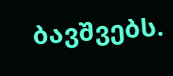ბავშვებს.